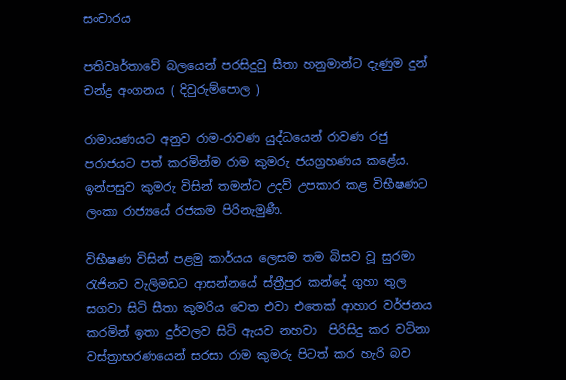සංචාරය

පතිවෘර්තාවේ බලයෙන් පරසිදුවු සීතා හනුමාන්ට දැණුම දුන් චන්ද්‍ර අංගනය ( දිවුරුම්පොල )

රාමායණයට අනුව රාම-රාවණ යුද්ධයෙන් රාවණ රජු පරාජයට පත් කරමින්ම රාම කුමරු ජයග්‍රහණය කළේය. ඉන්පසුව කුමරු විසින් තමන්ට උදව් උපකාර කළ විභීෂණට ලංකා රාජ්‍යයේ රජකම පිරිනැමුණී.

විභීෂණ විසින් පළමු කාර්යය ලෙසම තම බිසව වූ සුරමා රැජිනව වැලිමඩට ආසන්නයේ ස්ත්‍රීපුර කන්දේ ගුහා තුල සගවා සිටි සීතා කුමරිය වෙත එවා එතෙක් ආහාර වර්ජනය කරමින් ඉතා දුර්වලව සිටි ඇයව නහවා  පිරිසිදු කර වටිනා වස්ත්‍රාභරණයෙන් සරසා රාම කුමරු පිටත් කර හැරි බව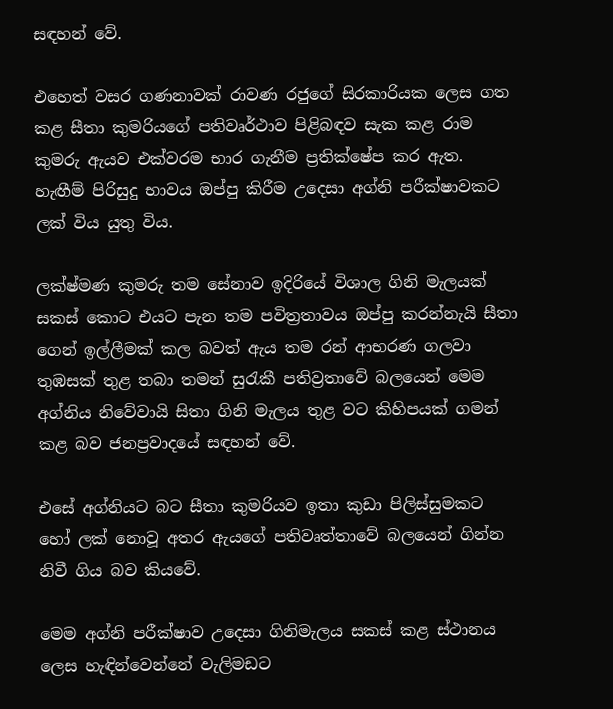සඳහන් වේ.

එහෙත් වසර ගණනාවක් රාවණ රජුගේ සිරකාරියක ලෙස ගත කළ සීතා කුමරියගේ පතිවෘර්ථාව පිළිබඳව සැක කළ රාම කුමරු ඇයව එක්වරම භාර ගැනීම ප්‍රතික්ෂේප කර ඇත. හැඟීම් පිරිසුදු භාවය ඔප්පු කිරීම උදෙසා අග්නි පරීක්ෂාවකට ලක් විය යුතු විය.

ලක්ෂ්මණ කුමරු තම සේනාව ඉදිරියේ විශාල ගිනි මැලයක් සකස් කොට එයට පැන තම පවිත්‍රතාවය ඔප්පු කරන්නැයි සීතා ගෙන් ඉල්ලීමක් කල බවත් ඇය තම රන් ආභරණ ගලවා තුඹසක් තුළ තබා තමන් සුරැකී පතිව්‍රතාවේ බලයෙන් මෙම අග්නිය නිවේවායි සිතා ගිනි මැලය තුළ වට කිහිපයක් ගමන් කළ බව ජනප්‍රවාදයේ සඳහන් වේ.

එසේ අග්නියට බට සීතා කුමරියව ඉතා කුඩා පිලිස්සුමකට හෝ ලක් නොවූ අතර ඇයගේ පතිවෘත්තාවේ බලයෙන් ගින්න නිවී ගිය බව කියවේ.

මෙම අග්නි පරීක්ෂාව උදෙසා ගිනිමැලය සකස් කළ ස්ථානය ලෙස හැඳින්වෙන්නේ වැලිමඩට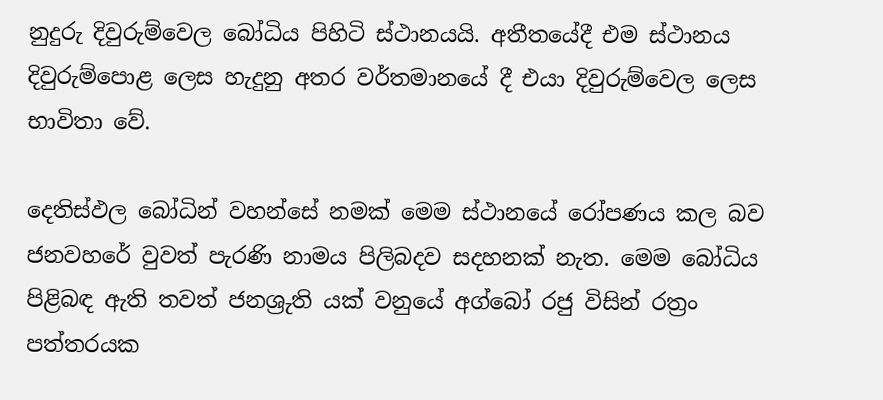නුදුරු දිවුරුම්වෙල බෝධිය පිහිටි ස්ථානයයි. අතීතයේදී එම ස්ථානය දිවුරුම්පොළ ලෙස හැදුනු අතර වර්තමානයේ දී එයා දිවුරුම්වෙල ලෙස භාවිතා වේ.

දෙතිස්ඵල බෝධින් වහන්සේ නමක් මෙම ස්ථානයේ රෝපණය කල බව ජනවහරේ වුවත් පැරණි නාමය පිලිබදව සදහනක් නැත. මෙම බෝධිය පිළිබඳ ඇති තවත් ජනශ්‍රුති යක් වනුයේ අග්බෝ රජු විසින් රත්‍රං පත්තරයක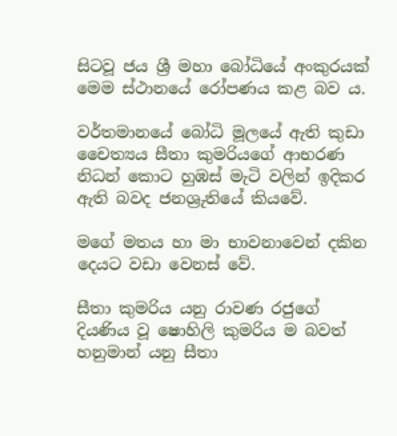සිටවූ ජය ශ්‍රී මහා බෝධියේ අංකුරයක් මෙම ස්ථානයේ රෝපණය කළ බව ය.

වර්තමානයේ බෝධි මූලයේ ඇති කුඩා චෛත්‍යය සීතා කුමරියගේ ආභරණ නිධන් කොට හුඹස් මැටි වලින් ඉදිකර ඇති බවද ජනශ්‍රුතියේ කියවේ.

මගේ මතය හා මා භාවනාවෙන් දකින දෙයට වඩා වෙනස් වේ.

සීතා කුමරිය යනු රාවණ රජුගේ දියණිය වූ ෂොහිලි කුමරිය ම බවත් හනුමාන් යනු සීතා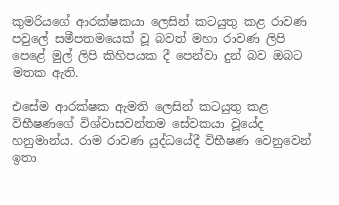කුමරියගේ ආරක්ෂකයා ලෙසින් කටයුතු කළ රාවණ පවුලේ සමීපතමයෙක් වූ බවත් මහා රාවණ ලිපි පෙළේ මුල් ලිපි කිහිපයක දී පෙන්වා දුන් බව ඔබට මතක ඇති.

එසේම ආරක්ෂක ඇමති ලෙසින් කටයුතු කළ විභීෂණගේ විශ්වාසවන්තම සේවකයා වූයේද හනුමාන්ය. රාම රාවණ යුද්ධයේදී විභීෂණ වෙනුවෙන් ඉතා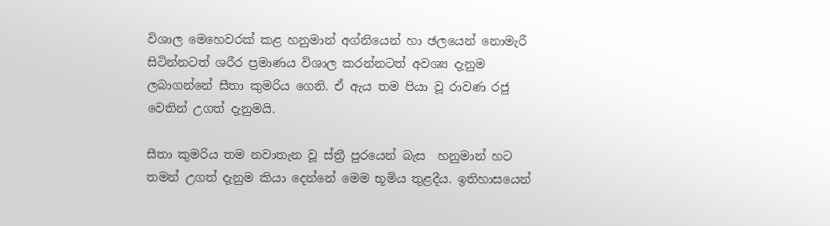විශාල මෙහෙවරක් කළ හනුමාන් අග්නියෙන් හා ඡලයෙන් නොමැරී සිටින්නටත් ශරීර ප්‍රමාණය විශාල කරන්නටත් අවශ්‍ය දැනුම ලබාගන්නේ සීතා කුමරිය ගෙනි. ඒ ඇය තම පියා වූ රාවණ රජු වෙතින් උගත් දැනුමයි.

සීතා කුමරිය තම නවාතැන වූ ස්ත්‍රී පුරයෙන් බැස  හනුමාන් හට තමන් උගත් දැනුම කියා දෙන්නේ මෙම භූමිය තුළදීය. ඉතිහාසයෙන්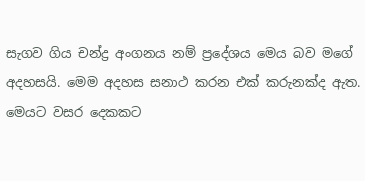සැගව ගිය චන්ද්‍ර අංගනය නම් ප්‍රදේශය මෙය බව මගේ අදහසයි. මෙම අදහස සනාථ කරන එක් කරුනක්ද ඇත. මෙයට වසර දෙකකට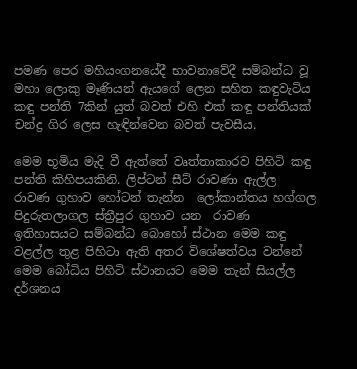පමණ පෙර මහියංගනයේදී භාවනාවේදී සම්බන්ධ වූ මහා ලොකු මෑණියන් ඇයගේ ලෙන සහිත කඳුවැටිය කඳු පන්ති 7කින් යුත් බවත් එහි එක් කඳු පන්තියක් චන්ද්‍ර ගිර ලෙස හැඳින්වෙන බවත් පැවසීය.

මෙම භූමිය මැදි වී ඇත්තේ වෘත්තාකාරව පිහිටි කඳු පන්ති කිහිපයකිනි. ලිප්ටන් සීට් රාවණා ඇල්ල රාවණ ගුහාව හෝටන් තැන්න  ලෝකාන්තය හග්ගල පිදුරුතලාගල ස්ත්‍රීපුර ගුහාව යන  රාවණ ඉතිහාසයට සම්බන්ධ බොහෝ ස්ථාන මෙම කඳු වළල්ල තුළ පිහිටා ඇති අතර විශේෂත්වය වන්නේ මෙම බෝධිය පිහිටි ස්ථානයට මෙම තැන් සියල්ල දර්ශනය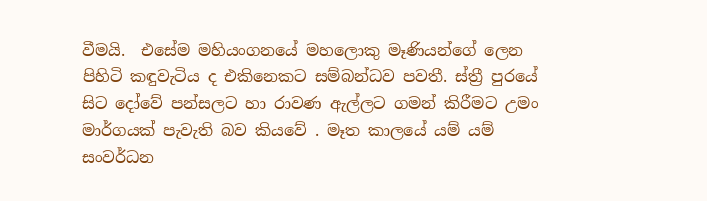වීමයි.  එසේම මහියංගනයේ මහලොකු මෑණියන්ගේ ලෙන පිහිටි කඳුවැටිය ද එකිනෙකට සම්බන්ධව පවතී. ස්ත්‍රී පුරයේ සිට දෝවේ පන්සලට හා රාවණ ඇල්ලට ගමන් කිරීමට උමං මාර්ගයක් පැවැති බව කියවේ . මෑත කාලයේ යම් යම් සංවර්ධන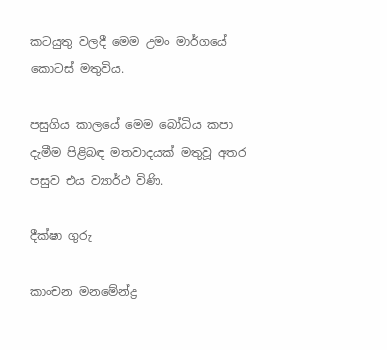කටයුතු වලදී මෙම උමං මාර්ගයේ කොටස් මතුවිය.

පසුගිය කාලයේ මෙම බෝධිය කපා දැමීම පිළිබඳ මතවාදයක් මතුවූ අතර පසුව එය ව්‍යාර්ථ විණි.

දීක්ෂා ගුරු

කාංචන මනමේන්ද්‍ර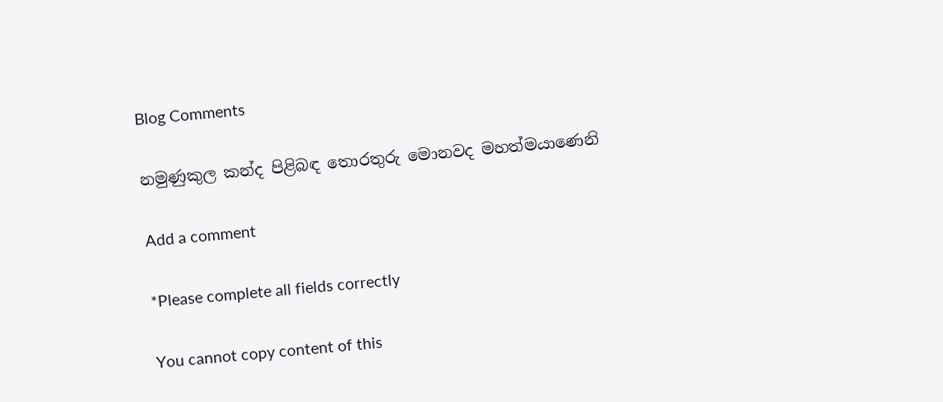Blog Comments

නමුණුකුල කන්ද පිළිබඳ තොරතුරු මොනවද මහත්මයාණෙනි

Add a comment

*Please complete all fields correctly

You cannot copy content of this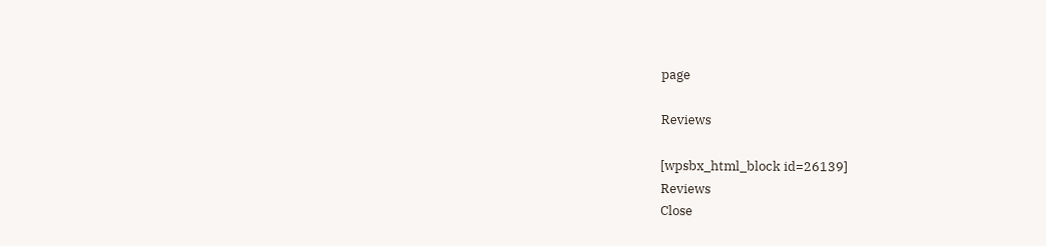page

Reviews

[wpsbx_html_block id=26139]
Reviews
Close